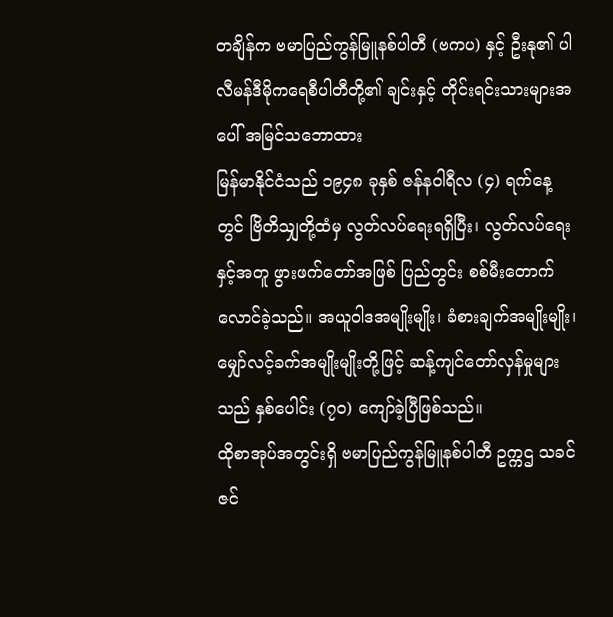တချိန်က ဗမာပြည်ကွန်မြူနစ်ပါတီ (ဗကပ) နှင့် ဦးနု၏ ပါလီမန်ဒီမိုကရေစီပါတီတို့၏ ချင်းနှင့် တိုင်းရင်းသားများအပေါ် အမြင်သဘောထား
မြန်မာနိုင်ငံသည် ၁၉၄၈ ခုနှစ် ဇန်နဝါရီလ (၄) ရက်နေ့တွင် ဗြိတိသျှတို့ထံမှ လွတ်လပ်ရေးရရှိပြီး၊ လွတ်လပ်ရေးနှင့်အတူ ဖွားဖက်တော်အဖြစ် ပြည်တွင်း စစ်မီးတောက်လောင်ခဲ့သည်။ အယူဝါဒအမျိုးမျိုး၊ ခံစားချက်အမျိုးမျိုး၊ မျှော်လင့်ခက်အမျိုးမျိုးတို့ဖြင့် ဆန့်ကျင်တော်လှန်မှုများသည် နှစ်ပေါင်း (၇၀) ကျော်ခဲ့ပြီဖြစ်သည်။
ထိုစာအုပ်အတွင်းရှိ ဗမာပြည်ကွန်မြူနစ်ပါတီ ဥက္ကဌ သခင်ဇင်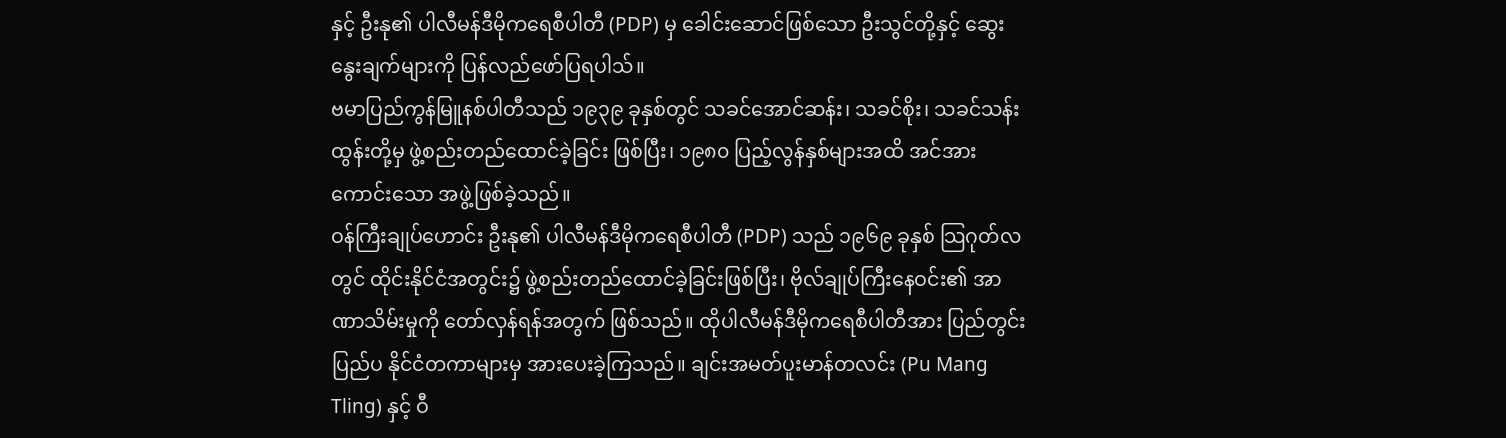နှင့် ဦးနု၏ ပါလီမန်ဒီမိုကရေစီပါတီ (PDP) မှ ခေါင်းဆောင်ဖြစ်သော ဦးသွင်တို့နှင့် ဆွေးနွေးချက်များကို ပြန်လည်ဖော်ပြရပါသ်။
ဗမာပြည်ကွန်မြူနစ်ပါတီသည် ၁၉၃၉ ခုနှစ်တွင် သခင်အောင်ဆန်း၊ သခင်စိုး၊ သခင်သန်းထွန်းတို့မှ ဖွဲ့စည်းတည်ထောင်ခဲ့ခြင်း ဖြစ်ပြီး၊ ၁၉၈၀ ပြည့်လွန်နှစ်များအထိ အင်အားကောင်းသော အဖွဲ့ဖြစ်ခဲ့သည်။
ဝန်ကြီးချုပ်ဟောင်း ဦးနု၏ ပါလီမန်ဒီမိုကရေစီပါတီ (PDP) သည် ၁၉၆၉ ခုနှစ် သြဂုတ်လတွင် ထိုင်းနိုင်ငံအတွင်း၌ ဖွဲ့စည်းတည်ထောင်ခဲ့ခြင်းဖြစ်ပြီး၊ ဗိုလ်ချုပ်ကြီးနေဝင်း၏ အာဏာသိမ်းမှုကို တော်လှန်ရန်အတွက် ဖြစ်သည်။ ထိုပါလီမန်ဒီမိုကရေစီပါတီအား ပြည်တွင်းပြည်ပ နိုင်ငံတကာများမှ အားပေးခဲ့ကြသည်။ ချင်းအမတ်ပူးမာန်တလင်း (Pu Mang Tling) နှင့် ဝီ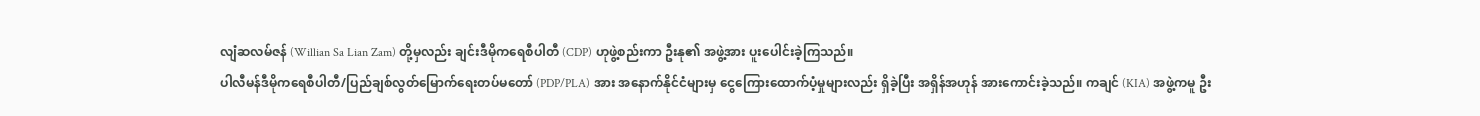လျံဆလမ်ဇန် (Willian Sa Lian Zam) တို့မှလည်း ချင်းဒီမိုကရေစီပါတီ (CDP) ဟုဖွဲ့စည်းကာ ဦးနု၏ အဖွဲ့အား ပူးပေါင်းခဲ့ကြသည်။
ပါလီမန်ဒီမိုကရေစီပါတီ/ပြည်ချစ်လွတ်မြောက်ရေးတပ်မတော် (PDP/PLA) အား အနောက်နိုင်ငံများမှ ငွေကြေားထောက်ပံ့မှုများလည်း ရှိခဲ့ပြီး အရှိန်အဟုန် အားကောင်းခဲ့သည်။ ကချင် (KIA) အဖွဲ့ကမူ ဦး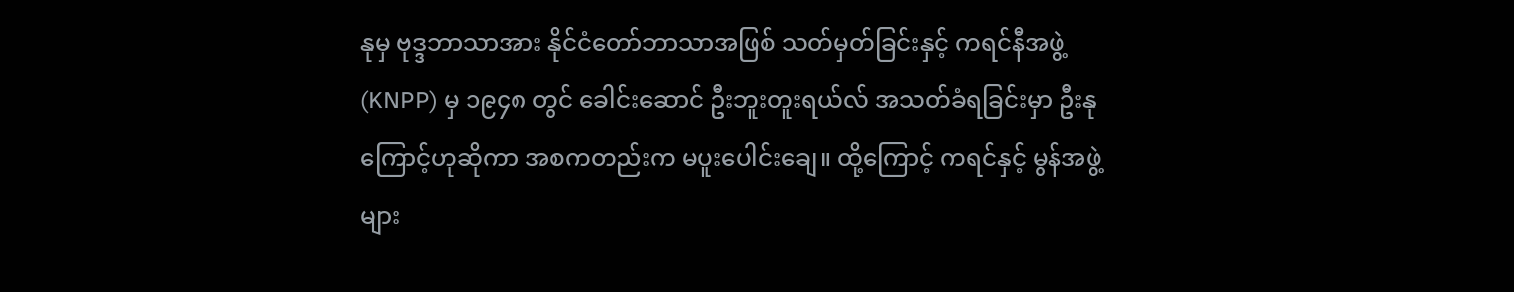နုမှ ဗုဒ္ဒဘာသာအား နိုင်ငံတော်ဘာသာအဖြစ် သတ်မှတ်ခြင်းနှင့် ကရင်နီအဖွဲ့ (KNPP) မှ ၁၉၄၈ တွင် ခေါင်းဆောင် ဦးဘူးတူးရယ်လ် အသတ်ခံရခြင်းမှာ ဦးနုကြောင့်ဟုဆိုကာ အစကတည်းက မပူးပေါင်းချေ။ ထို့ကြောင့် ကရင်နှင့် မွန်အဖွဲ့များ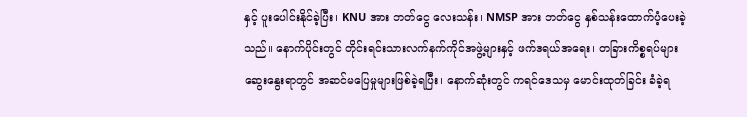နှင့် ပူးပေါင်းနိုင်ခဲ့ပြီး၊ KNU အား ဘတ်ငွေ လေးသန်း၊ NMSP အား ဘတ်ငွေ နှစ်သန်းထောက်ပံ့ပေးခဲ့သည်။ နောက်ပိုင်းတွင် တိုင်းရင်းသားလက်နက်ကိုင်အဖွဲ့များနှင့် ဖက်ဒရယ်အရေး၊ တခြားကိစ္စရပ်များ ဆွေးနွေးရာတွင် အဆင်မပြေမှုများဖြစ်ခဲ့ရပြီး၊ နောက်ဆုံးတွင် ကရင်ဒေသမှ မောင်းထုတ်ခြင်း ခံခဲ့ရ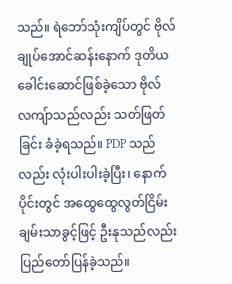သည်။ ရဲဘော်သုံးကျိပ်တွင် ဗိုလ်ချုပ်အောင်ဆန်းနောက် ဒုတိယခေါင်းဆောင်ဖြစ်ခဲ့သော ဗိုလ်လကျ်ာသည်လည်း သတ်ဖြတ်ခြင်း ခံခဲ့ရသည်။ PDP သည်လည်း လုံးပါးပါးခဲ့ပြီး၊ နောက်ပိုင်းတွင် အထွေထွေလွတ်ငြိမ်းချမ်းသာခွင့်ဖြင့် ဦးနုသည်လည်း ပြည်တော်ပြန်ခဲ့သည်။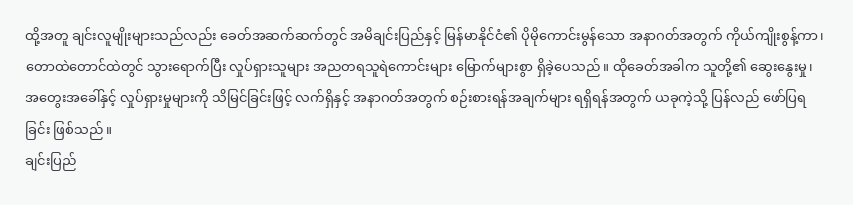ထို့အတူ ချင်းလူမျိုးများသည်လည်း ခေတ်အဆက်ဆက်တွင် အမိချင်းပြည်နှင့် မြန်မာနိုင်ငံ၏ ပိုမိုကောင်းမွန်သော အနာဂတ်အတွက် ကိုယ်ကျိုးစွန့်ကာ၊ တောထဲတောင်ထဲတွင် သွားရောက်ပြီး လှုပ်ရှားသူများ အညတရသူရဲကောင်းများ မြောက်များစွာ ရှိခဲ့ပေသည်။ ထိုခေတ်အခါက သူတို့၏ ဆွေးနွေးမှု၊ အတွေးအခေါ်နှင့် လှုပ်ရှားမှုများကို သိမြင်ခြင်းဖြင့် လက်ရှိနှင့် အနာဂတ်အတွက် စဉ်းစားရန်အချက်များ ရရှိရန်အတွက် ယခုကဲ့သို့ ပြန်လည် ဖော်ပြရခြင်း ဖြစ်သည်။
ချင်းပြည်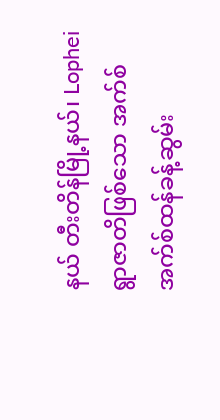နယ် တီးတိန်မြို့နယ်၊ Lophei ရွာဇာတိဖြစ်သော အက်စ်အက်စ်ထန်ခန့်ဆွမ်း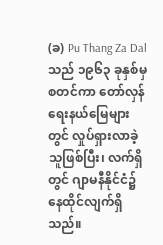(ခ) Pu Thang Za Dal သည် ၁၉၆၃ ခုနှစ်မှ စတင်ကာ တော်လှန်ရေးနယ်မြေများတွင် လှုပ်ရှားလာခဲ့သူဖြစ်ပြီး၊ လက်ရှိတွင် ဂျာမနီနိုင်ငံ၌ နေထိုင်လျက်ရှိသည်။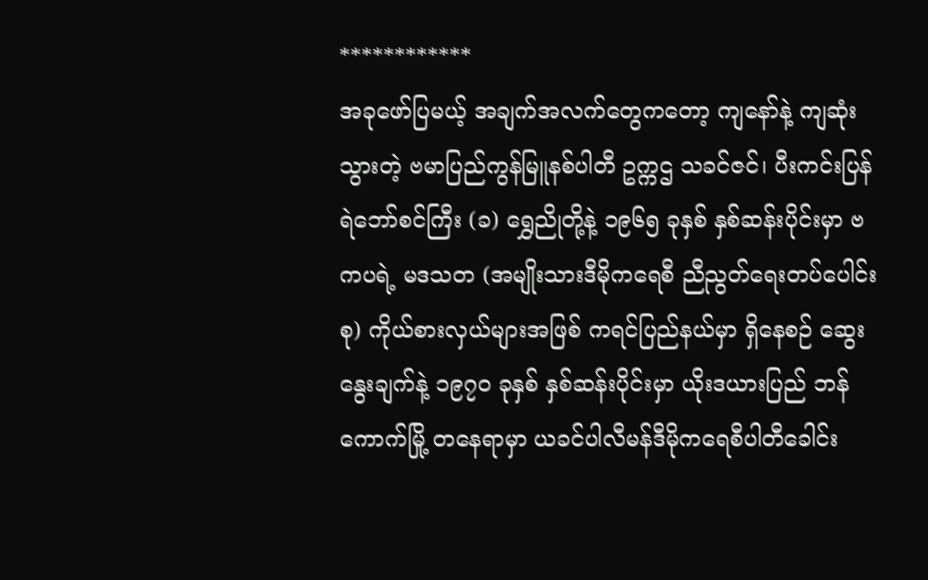************
အခုဖော်ပြမယ့် အချက်အလက်တွေကတော့ ကျနော်နဲ့ ကျဆုံးသွားတဲ့ ဗမာပြည်ကွန်မြူနစ်ပါတီ ဥက္ကဌ သခင်ဇင်၊ ပီးကင်းပြန် ရဲဘော်စင်ကြီး (ခ) ရွှေညိုတို့နဲ့ ၁၉၆၅ ခုနှစ် နှစ်ဆန်းပိုင်းမှာ ဗကပရဲ့ မဒသတ (အမျိုးသားဒီမိုကရေစီ ညီညွတ်ရေးတပ်ပေါင်းစု) ကိုယ်စားလှယ်များအဖြစ် ကရင်ပြည်နယ်မှာ ရှိနေစဉ် ဆွေးနွေးချက်နဲ့ ၁၉၇၀ ခုနှစ် နှစ်ဆန်းပိုင်းမှာ ယိုးဒယားပြည် ဘန်ကောက်မြို့ တနေရာမှာ ယခင်ပါလီမန်ဒီမိုကရေစီပါတီခေါင်း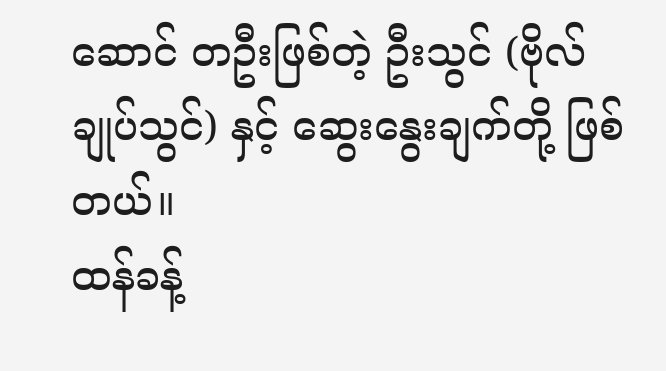ဆောင် တဦးဖြစ်တဲ့ ဦးသွင် (ဗိုလ်ချုပ်သွင်) နှင့် ဆွေးနွေးချက်တို့ ဖြစ်တယ်။
ထန်ခန့်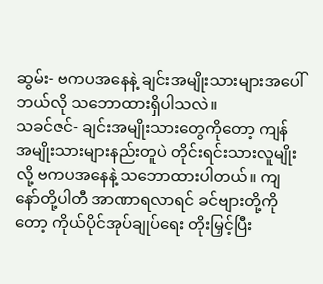ဆွမ်း- ဗကပအနေနဲ့ ချင်းအမျိုးသားများအပေါ် ဘယ်လို သဘောထားရှိပါသလဲ။
သခင်ဇင်- ချင်းအမျိုးသားတွေကိုတော့ ကျန်အမျိုးသားများနည်းတူပဲ တိုင်းရင်းသားလူမျိုးလို့ ဗကပအနေနဲ့ သဘောထားပါတယ်။ ကျနော်တို့ပါတီ အာဏာရလာရင် ခင်ဗျားတို့ကိုတော့ ကိုယ်ပိုင်အုပ်ချုပ်ရေး တိုးမြှင့်ပြီး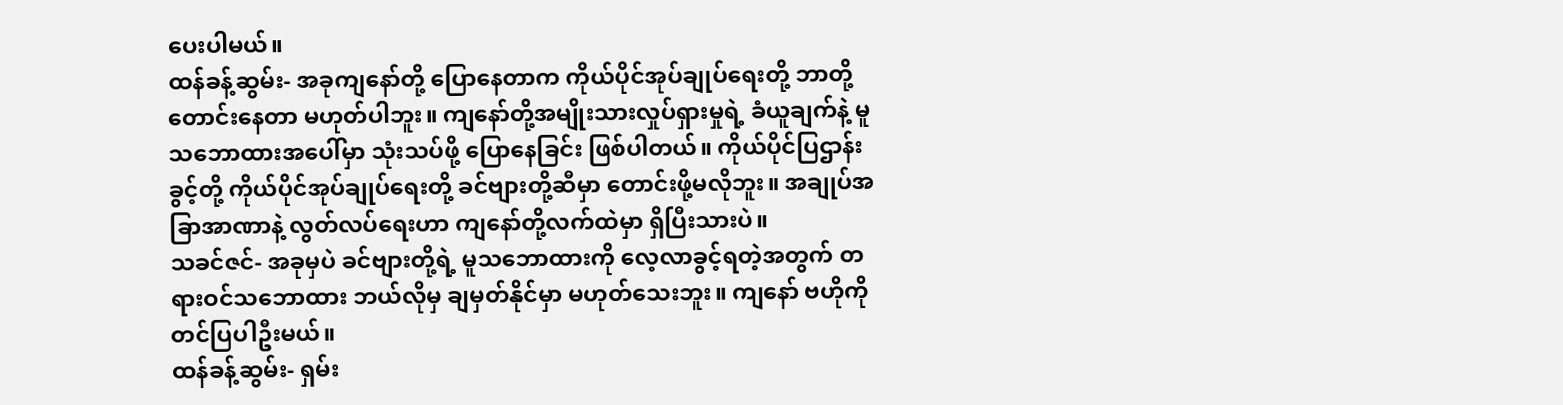ပေးပါမယ်။
ထန်ခန့်ဆွမ်း- အခုကျနော်တို့ ပြောနေတာက ကိုယ်ပိုင်အုပ်ချုပ်ရေးတို့ ဘာတို့ တောင်းနေတာ မဟုတ်ပါဘူး။ ကျနော်တို့အမျိုးသားလှုပ်ရှားမှုရဲ့ ခံယူချက်နဲ့ မူသဘောထားအပေါ်မှာ သုံးသပ်ဖို့ ပြောနေခြင်း ဖြစ်ပါတယ်။ ကိုယ်ပိုင်ပြဌာန်းခွင့်တို့ ကိုယ်ပိုင်အုပ်ချုပ်ရေးတို့ ခင်ဗျားတို့ဆီမှာ တောင်းဖို့မလိုဘူး။ အချုပ်အခြာအာဏာနဲ့ လွတ်လပ်ရေးဟာ ကျနော်တို့လက်ထဲမှာ ရှိပြီးသားပဲ။
သခင်ဇင်- အခုမှပဲ ခင်ဗျားတို့ရဲ့ မူသဘောထားကို လေ့လာခွင့်ရတဲ့အတွက် တရားဝင်သဘောထား ဘယ်လိုမှ ချမှတ်နိုင်မှာ မဟုတ်သေးဘူး။ ကျနော် ဗဟိုကို တင်ပြပါဦးမယ်။
ထန်ခန့်ဆွမ်း- ရှမ်း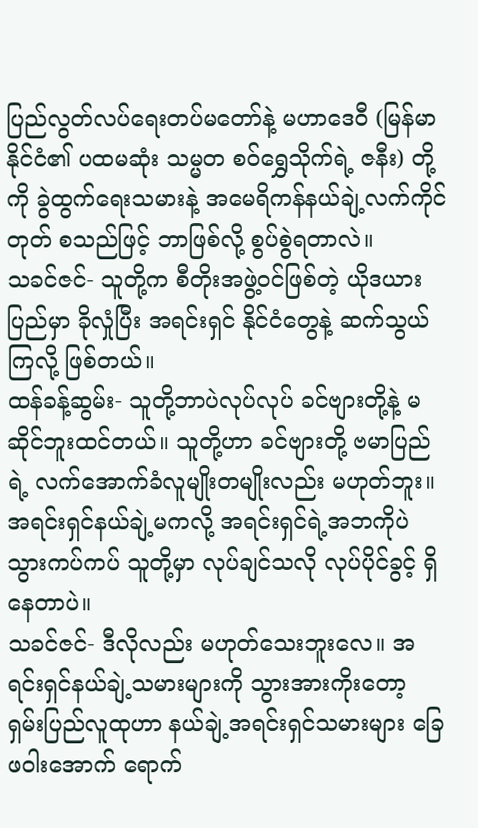ပြည်လွတ်လပ်ရေးတပ်မတော်နဲ့ မဟာဒေဝီ (မြန်မာနိုင်ငံ၏ ပထမဆုံး သမ္မတ စဝ်ရွှေသိုက်ရဲ့ ဇနီး) တို့ကို ခွဲထွက်ရေးသမားနဲ့ အမေရိကန်နယ်ချဲ့လက်ကိုင်တုတ် စသည်ဖြင့် ဘာဖြစ်လို့ စွပ်စွဲရတာလဲ။
သခင်ဇင်- သူတို့က စီတိုးအဖွဲ့ဝင်ဖြစ်တဲ့ ယိုဒယားပြည်မှာ ခိုလှုံပြီး အရင်းရှင် နိုင်ငံတွေနဲ့ ဆက်သွယ်ကြလို့ ဖြစ်တယ်။
ထန်ခန့်ဆွမ်း- သူတို့ဘာပဲလုပ်လုပ် ခင်ဗျားတို့နဲ့ မဆိုင်ဘူးထင်တယ်။ သူတို့ဟာ ခင်ဗျားတို့ ဗမာပြည်ရဲ့ လက်အောက်ခံလူမျိုးတမျိုးလည်း မဟုတ်ဘူး။ အရင်းရှင်နယ်ချဲ့မကလို့ အရင်းရှင်ရဲ့အဘကိုပဲ သွားကပ်ကပ် သူတို့မှာ လုပ်ချင်သလို လုပ်ပိုင်ခွင့် ရှိနေတာပဲ။
သခင်ဇင်- ဒီလိုလည်း မဟုတ်သေးဘူးလေ။ အရင်းရှင်နယ်ချဲ့သမားများကို သွားအားကိုးတော့ ရှမ်းပြည်လူထုဟာ နယ်ချဲ့အရင်းရှင်သမားများ ခြေဖဝါးအောက် ရောက်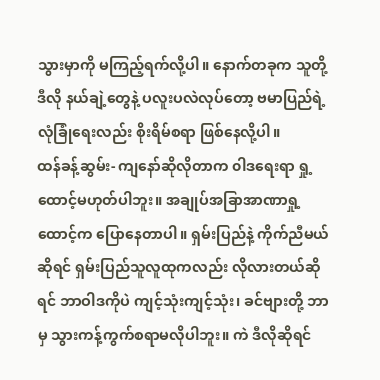သွားမှာကို မကြည့်ရက်လို့ပါ။ နောက်တခုက သူတို့ ဒီလို နယ်ချဲ့တွေနဲ့ ပလူးပလဲလုပ်တော့ ဗမာပြည်ရဲ့ လုံခြုံရေးလည်း စိုးရိမ်စရာ ဖြစ်နေလို့ပါ။
ထန်ခန့်ဆွမ်း- ကျနော်ဆိုလိုတာက ၀ါဒရေးရာ ရှု့ထောင့်မဟုတ်ပါဘူး။ အချုပ်အခြာအာဏာရှု့ထောင့်က ပြောနေတာပါ။ ရှမ်းပြည်နဲ့ ကိုက်ညီမယ်ဆိုရင် ရှမ်းပြည်သူလူထုကလည်း လိုလားတယ်ဆိုရင် ဘာဝါဒကိုပဲ ကျင့်သုံးကျင့်သုံး၊ ခင်ဗျားတို့ ဘာမှ သွားကန့်ကွက်စရာမလိုပါဘူး။ ကဲ ဒီလိုဆိုရင်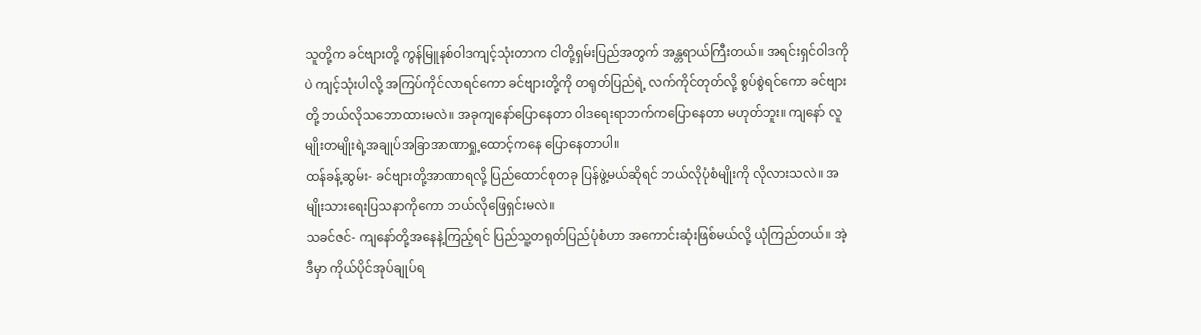သူတို့က ခင်ဗျားတို့ ကွန်မြူနစ်ဝါဒကျင့်သုံးတာက ငါတို့ရှမ်းပြည်အတွက် အန္တရာယ်ကြီးတယ်။ အရင်းရှင်ဝါဒကိုပဲ ကျင့်သုံးပါလို့ အကြပ်ကိုင်လာရင်ကော ခင်ဗျားတို့ကို တရုတ်ပြည်ရဲ့ လက်ကိုင်တုတ်လို့ စွပ်စွဲရင်ကော ခင်ဗျားတို့ ဘယ်လိုသဘောထားမလဲ။ အခုကျနော်ပြောနေတာ ၀ါဒရေးရာဘက်ကပြောနေတာ မဟုတ်ဘူး။ ကျနော် လူမျိုးတမျိုးရဲ့အချုပ်အခြာအာဏာရှု့ထောင့်ကနေ ပြောနေတာပါ။
ထန်ခန့်ဆွမ်း- ခင်ဗျားတို့အာဏာရလို့ ပြည်ထောင်စုတခု ပြန်ဖွဲ့မယ်ဆိုရင် ဘယ်လိုပုံစံမျိုးကို လိုလားသလဲ။ အမျိုးသားရေးပြသနာကိုကော ဘယ်လိုဖြေရှင်းမလဲ။
သခင်ဇင်- ကျနော်တို့အနေနဲ့ကြည့်ရင် ပြည်သူ့တရုတ်ပြည်ပုံစံဟာ အကောင်းဆုံးဖြစ်မယ်လို့ ယုံကြည်တယ်။ အဲ့ဒီမှာ ကိုယ်ပိုင်အုပ်ချုပ်ရ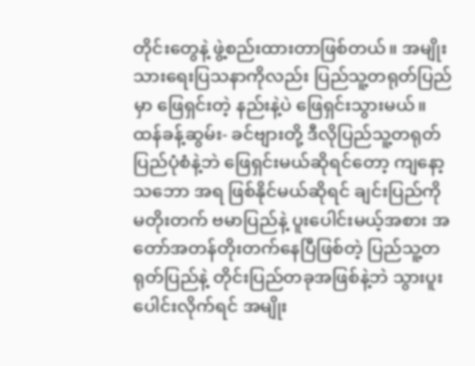တိုင်းတွေနဲ့ ဖွဲ့စည်းထားတာဖြစ်တယ်။ အမျိုးသားရေးပြသနာကိုလည်း ပြည်သူ့တရုတ်ပြည်မှာ ဖြေရှင်းတဲ့ နည်းနဲ့ပဲ ဖြေရှင်းသွားမယ်။
ထန်ခန့်ဆွမ်း- ခင်ဗျားတို့ ဒီလိုပြည်သူ့တရုတ်ပြည်ပုံစံနဲ့ဘဲ ဖြေရှင်းမယ်ဆိုရင်တော့ ကျနော့သဘော အရ ဖြစ်နိုင်မယ်ဆိုရင် ချင်းပြည်ကို မတိုးတက် ဗမာပြည်နဲ့ ပူးပေါင်းမယ့်အစား အတော်အတန်တိုးတက်နေပြီဖြစ်တဲ့ ပြည်သူ့တရုတ်ပြည်နဲ့ တိုင်းပြည်တခုအဖြစ်နဲ့ဘဲ သွားပူးပေါင်းလိုက်ရင် အမျိုး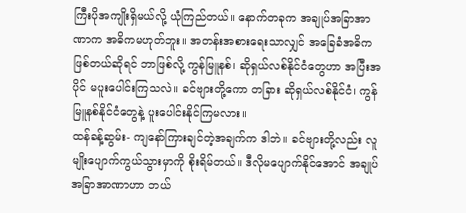ကြီးပိုအကျိုးရှိမယ်လို့ ယုံကြည်တယ်။ နောက်တခုက အချုပ်အခြာအာဏာက အဓိကမဟုတ်ဘူး။ အတန်းအစားရေးသာလျှင် အခြေခံအဓိက ဖြစ်တယ်ဆိုရင် ဘာဖြစ်လို့ ကွန်မြူနစ်၊ ဆိုရှယ်လစ်နိုင်ငံတွေဟာ အပြီးအပိုင် မပူးပေါင်းကြသလဲ။ ခင်ဗျားတို့ကော တခြား ဆိုရှယ်လစ်နိုင်ငံ၊ ကွန်မြူနစ်နိုင်ငံတွေနဲ့ ပူးပေါင်းနိုင်ကြမလား။
ထန်ခန့်ဆွမ်း- ကျနော်ကြားချင်တဲ့အချက်က ဒါဘဲ။ ခင်ဗျားတို့လည်း လူမျိုးပျောက်ကွယ်သွားမှာကို စိုးရိမ်တယ်။ ဒီလိုမပျောက်နိုင်အောင် အချုပ်အခြာအာဏာဟာ ဘယ်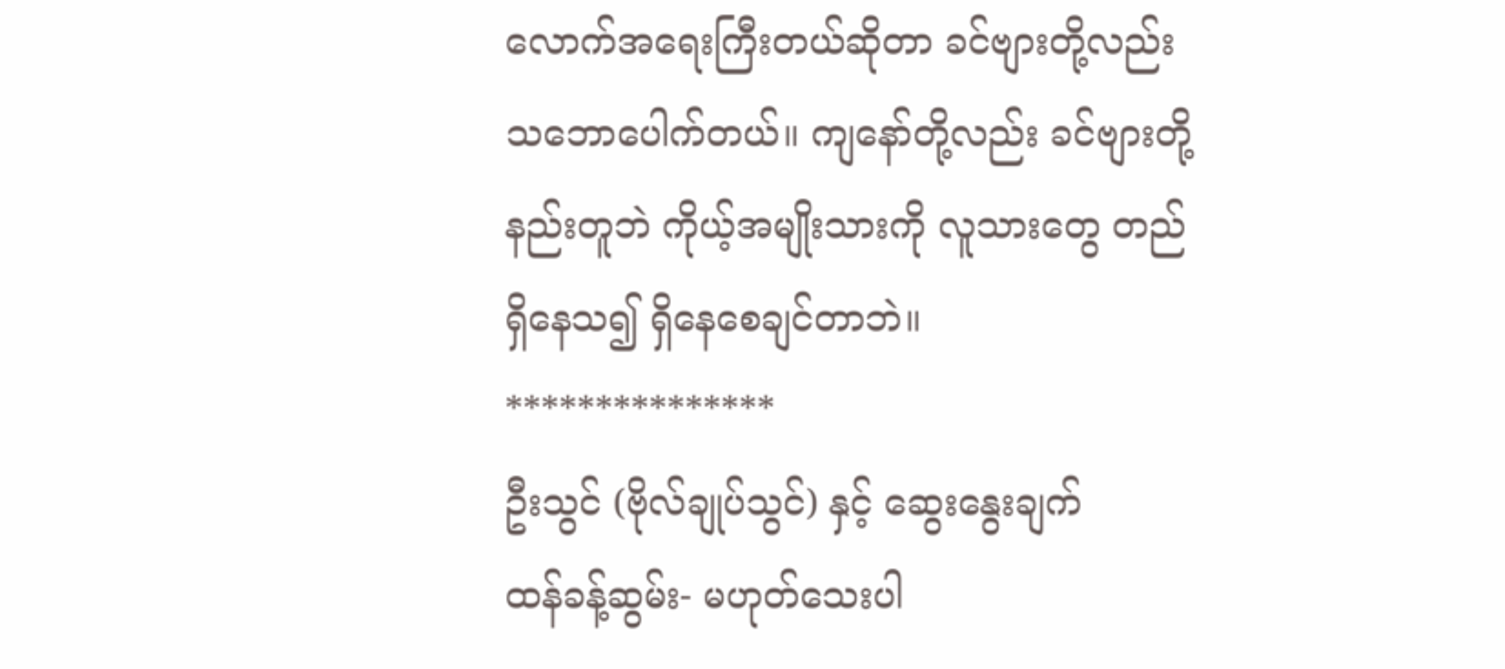လောက်အရေးကြီးတယ်ဆိုတာ ခင်ဗျားတို့လည်း သဘောပေါက်တယ်။ ကျနော်တို့လည်း ခင်ဗျားတို့နည်းတူဘဲ ကိုယ့်အမျိုးသားကို လူသားတွေ တည်ရှိနေသ၍ ရှိနေစေချင်တာဘဲ။
***************
ဦးသွင် (ဗိုလ်ချုပ်သွင်) နှင့် ဆွေးနွေးချက်
ထန်ခန့်ဆွမ်း- မဟုတ်သေးပါ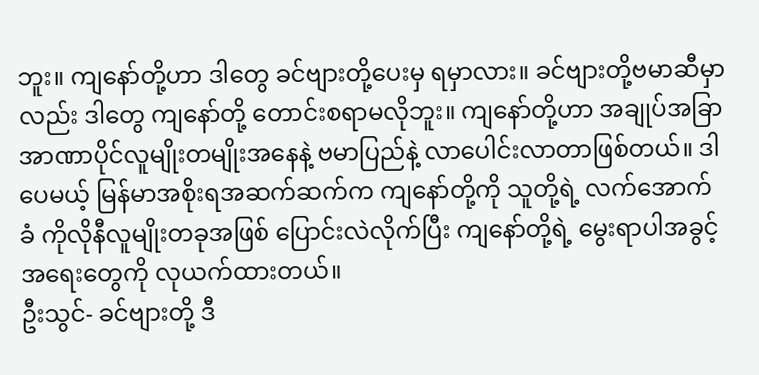ဘူး။ ကျနော်တို့ဟာ ဒါတွေ ခင်ဗျားတို့ပေးမှ ရမှာလား။ ခင်ဗျားတို့ဗမာဆီမှာလည်း ဒါတွေ ကျနော်တို့ တောင်းစရာမလိုဘူး။ ကျနော်တို့ဟာ အချုပ်အခြာအာဏာပိုင်လူမျိုးတမျိုးအနေနဲ့ ဗမာပြည်နဲ့ လာပေါင်းလာတာဖြစ်တယ်။ ဒါပေမယ့် မြန်မာအစိုးရအဆက်ဆက်က ကျနော်တို့ကို သူတို့ရဲ့ လက်အောက်ခံ ကိုလိုနီလူမျိုးတခုအဖြစ် ပြောင်းလဲလိုက်ပြီး ကျနော်တို့ရဲ့ မွေးရာပါအခွင့်အရေးတွေကို လုယက်ထားတယ်။
ဦးသွင်- ခင်ဗျားတို့ ဒီ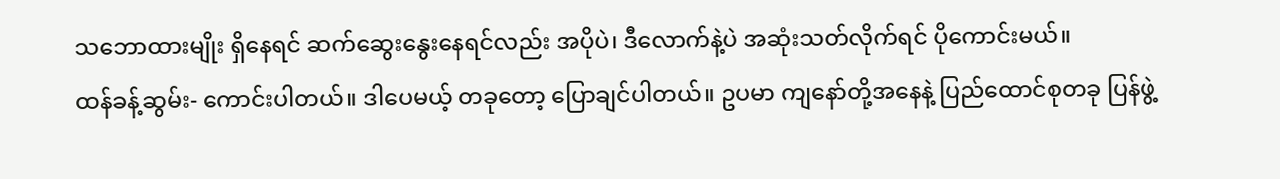သဘောထားမျိုး ရှိနေရင် ဆက်ဆွေးနွေးနေရင်လည်း အပိုပဲ၊ ဒီလောက်နဲ့ပဲ အဆုံးသတ်လိုက်ရင် ပိုကောင်းမယ်။
ထန်ခန့်ဆွမ်း- ကောင်းပါတယ်။ ဒါပေမယ့် တခုတော့ ပြောချင်ပါတယ်။ ဥပမာ ကျနော်တို့အနေနဲ့ ပြည်ထောင်စုတခု ပြန်ဖွဲ့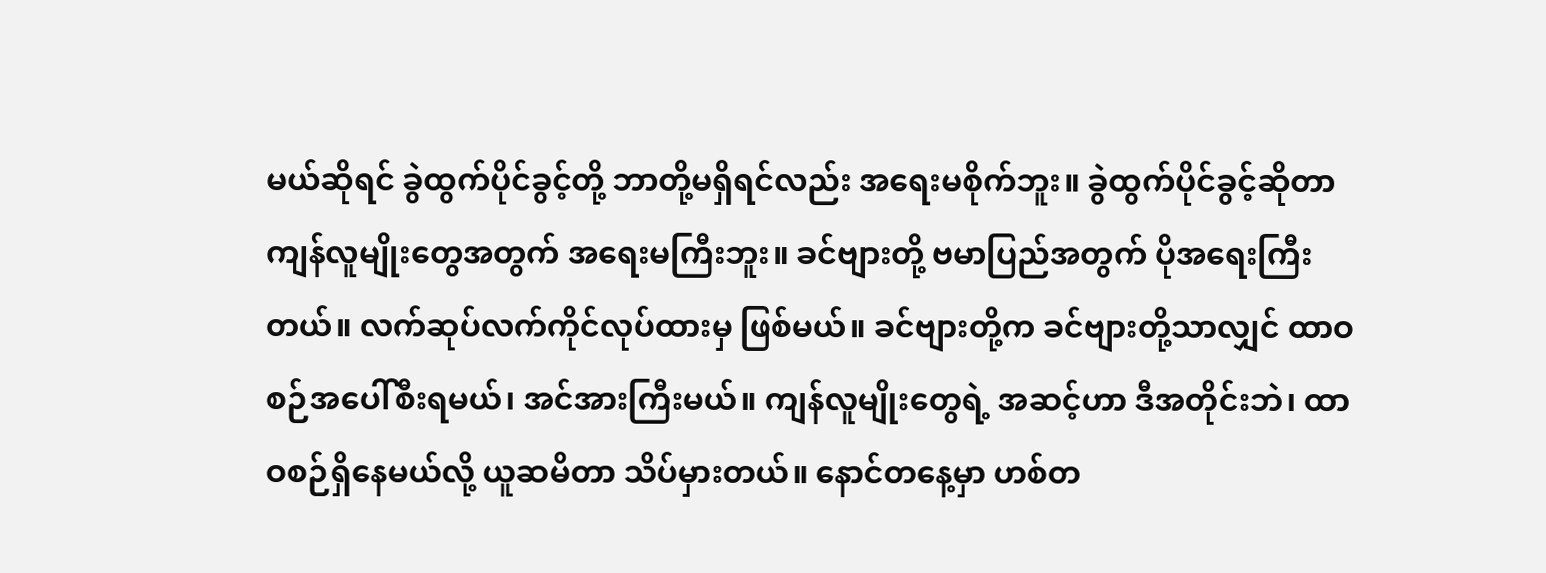မယ်ဆိုရင် ခွဲထွက်ပိုင်ခွင့်တို့ ဘာတို့မရှိရင်လည်း အရေးမစိုက်ဘူး။ ခွဲထွက်ပိုင်ခွင့်ဆိုတာ ကျန်လူမျိုးတွေအတွက် အရေးမကြီးဘူး။ ခင်ဗျားတို့ ဗမာပြည်အတွက် ပိုအရေးကြီးတယ်။ လက်ဆုပ်လက်ကိုင်လုပ်ထားမှ ဖြစ်မယ်။ ခင်ဗျားတို့က ခင်ဗျားတို့သာလျှင် ထာဝစဉ်အပေါ်စီးရမယ်၊ အင်အားကြီးမယ်။ ကျန်လူမျိုးတွေရဲ့ အဆင့်ဟာ ဒီအတိုင်းဘဲ၊ ထာဝစဉ်ရှိနေမယ်လို့ ယူဆမိတာ သိပ်မှားတယ်။ နောင်တနေ့မှာ ဟစ်တ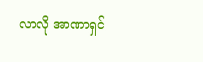လာလို အာဏာရှင်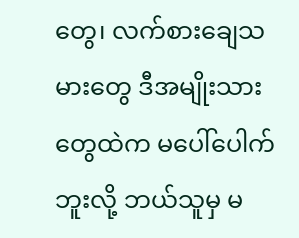တွေ၊ လက်စားချေသမားတွေ ဒီအမျိုးသားတွေထဲက မပေါ်ပေါက်ဘူးလို့ ဘယ်သူမှ မ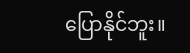ပြောနိုင်ဘူး။